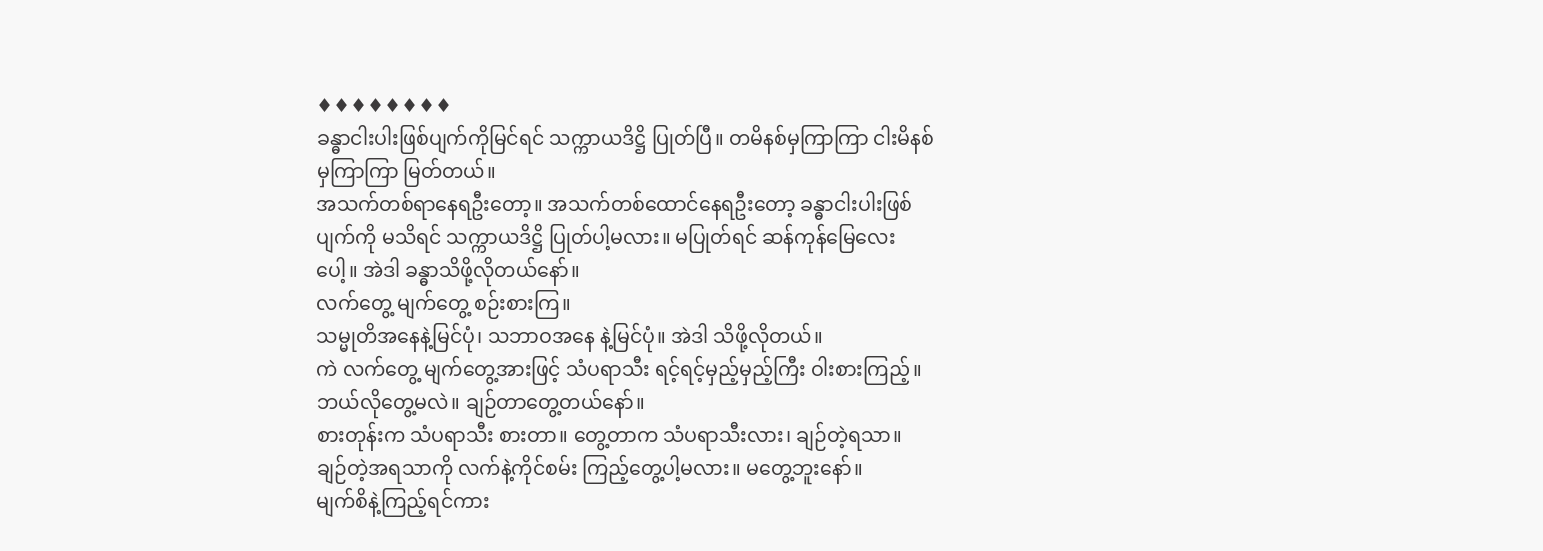♦♦♦♦♦♦♦♦
ခန္ဓာငါးပါးဖြစ်ပျက်ကိုမြင်ရင် သက္ကာယဒိဋ္ဌိ ပြုတ်ပြီ။ တမိနစ်မှကြာကြာ ငါးမိနစ်မှကြာကြာ မြတ်တယ်။
အသက်တစ်ရာနေရဦးတော့။ အသက်တစ်ထောင်နေရဦးတော့ ခန္ဓာငါးပါးဖြစ်ပျက်ကို မသိရင် သက္ကာယဒိဋ္ဌိ ပြုတ်ပါ့မလား။ မပြုတ်ရင် ဆန်ကုန်မြေလေးပေါ့။ အဲဒါ ခန္ဓာသိဖို့လိုတယ်နော်။
လက်တွေ့ မျက်တွေ့ စဉ်းစားကြ။
သမ္မုတိအနေနဲ့မြင်ပုံ၊ သဘာဝအနေ နဲ့မြင်ပုံ။ အဲဒါ သိဖို့လိုတယ်။
ကဲ လက်တွေ့ မျက်တွေ့အားဖြင့် သံပရာသီး ရင့်ရင့်မှည့်မှည့်ကြီး ဝါးစားကြည့်။ ဘယ်လိုတွေ့မလဲ။ ချဉ်တာတွေ့တယ်နော်။
စားတုန်းက သံပရာသီး စားတာ။ တွေ့တာက သံပရာသီးလား၊ ချဉ်တဲ့ရသာ။
ချဉ်တဲ့အရသာကို လက်နဲ့ကိုင်စမ်း ကြည့်တွေ့ပါ့မလား။ မတွေ့ဘူးနော်။
မျက်စိနဲ့ကြည့်ရင်ကား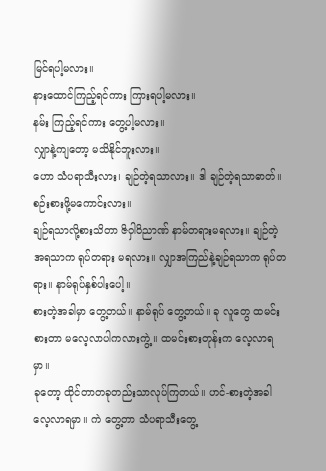မြင်ရပါ့မလား။
နားထောင်ကြည့်ရင်ကား ကြားရပါ့မလား။
နမ်း ကြည့်ရင်ကား တွေ့ပါ့မလား။
လျှာနဲ့ကျတော့ မသိနိုင်ဘူးလား။
ဟော သံပရာသီးလား၊ ချဉ်တဲ့ရသာလား။ ဒါ ချဉ်တဲ့ရသာဓာတ်။ စဉ်းစားဖို့မကောင်းလား။
ချဉ်ရသာလို့စားသိတာ ဇိဝှါဝိညာဏ် နာမ်တရားမရလား။ ချဉ်တဲ့အရသာက ရုပ်တရား မရလား။ လျှာအကြည်နဲ့ချဉ်ရသာက ရုပ်တရား။ နာမ်ရုပ်နှစ်ပါးပေါ့။
စားတဲ့အခါမှာ တွေ့တယ်။ နာမ်ရုပ် တွေ့တယ်။ ခု လူတွေ ထမင်းစားတာ မလေ့လာပါကလားကွဲ့။ ထမင်းစားတုန်းက လေ့လာရမှာ။
ခုတော့ ထိုင်တာတခုတည်းသာလုပ်ကြတယ်။ ဟင်-စားတဲ့အခါလေ့လာရမှာ။ ကဲ တွေ့တာ သံပရာသီးတွေ့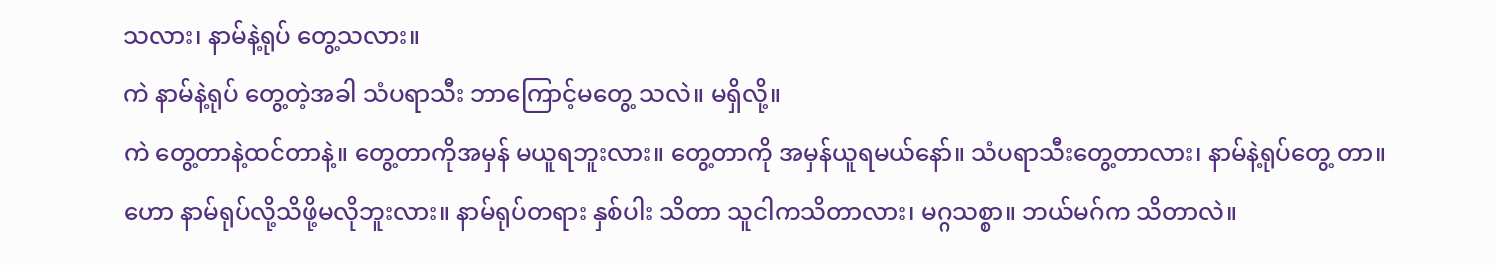သလား၊ နာမ်နဲ့ရုပ် တွေ့သလား။
ကဲ နာမ်နဲ့ရုပ် တွေ့တဲ့အခါ သံပရာသီး ဘာကြောင့်မတွေ့ သလဲ။ မရှိလို့။
ကဲ တွေ့တာနဲ့ထင်တာနဲ့။ တွေ့တာကိုအမှန် မယူရဘူးလား။ တွေ့တာကို အမှန်ယူရမယ်နော်။ သံပရာသီးတွေ့တာလား၊ နာမ်နဲ့ရုပ်တွေ့ တာ။
ဟော နာမ်ရုပ်လို့သိဖို့မလိုဘူးလား။ နာမ်ရုပ်တရား နှစ်ပါး သိတာ သူငါကသိတာလား၊ မဂ္ဂသစ္စာ။ ဘယ်မဂ်က သိတာလဲ။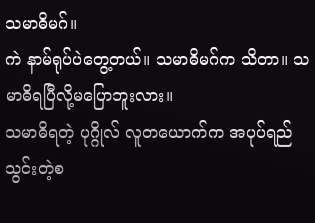သမာဓိမဂ်။
ကဲ နာမ်ရုပ်ပဲတွေ့တယ်။ သမာဓိမဂ်က သိတာ။ သမာဓိရပြီလို့မပြောဘူးလား။
သမာဓိရတဲ့ ပုဂ္ဂိုလ် လူတယောက်က အပုပ်ရည်သွင်းတဲ့စ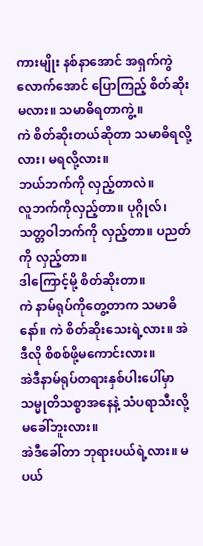ကားမျိုး နစ်နာအောင် အရှက်ကွဲလောက်အောင် ပြောကြည့် စိတ်ဆိုးမလား။ သမာဓိရတာကွဲ့။
ကဲ စိတ်ဆိုးတယ်ဆိုတာ သမာဓိရလို့လား၊ မရလို့လား။
ဘယ်ဘက်ကို လှည့်တာလဲ။
လူဘက်ကိုလှည့်တာ။ ပုဂ္ဂိုလ်၊ သတ္တဝါဘက်ကို လှည့်တာ။ ပညတ်ကို လှည့်တာ။
ဒါကြောင့်မို့ စိတ်ဆိုးတာ။
ကဲ နာမ်ရုပ်ကိုတွေ့တာက သမာဓိနော်။ ကဲ စိတ်ဆိုးသေးရဲ့လား။ အဲဒီလို စိစစ်ဖို့မကောင်းလား။
အဲဒီနာမ်ရုပ်တရားနှစ်ပါးပေါ်မှာ သမ္မုတိသစ္စာအနေနဲ့ သံပရာသီးလို့မခေါ်ဘူးလား။
အဲဒီခေါ်တာ ဘုရားပယ်ရဲ့လား။ မပယ်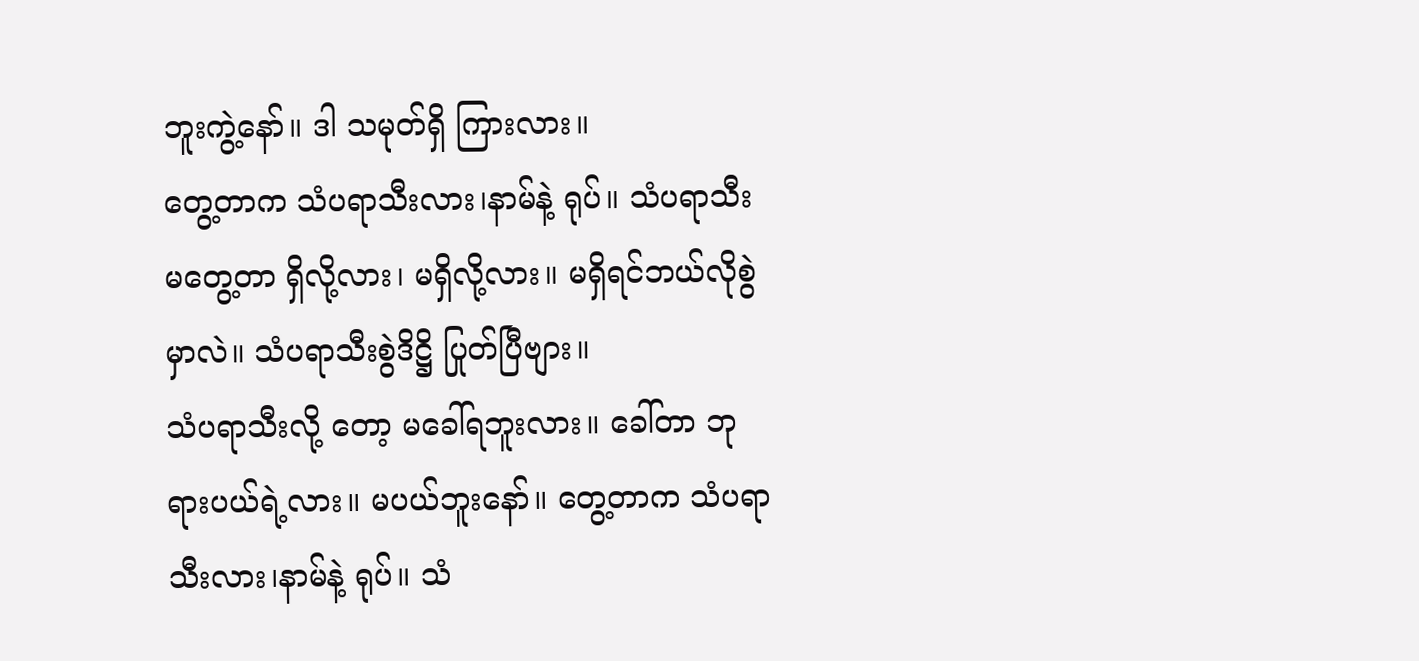ဘူးကွဲ့နော်။ ဒါ သမုတ်ရှိ ကြားလား။
တွေ့တာက သံပရာသီးလား၊နာမ်နဲ့ ရုပ်။ သံပရာသီးမတွေ့တာ ရှိလို့လား၊ မရှိလို့လား။ မရှိရင်ဘယ်လိုစွဲမှာလဲ။ သံပရာသီးစွဲဒိဋ္ဌိ ပြုတ်ပြီဗျား။
သံပရာသီးလို့ တော့ မခေါ်ရဘူးလား။ ခေါ်တာ ဘုရားပယ်ရဲ့လား။ မပယ်ဘူးနော်။ တွေ့တာက သံပရာသီးလား၊နာမ်နဲ့ ရုပ်။ သံ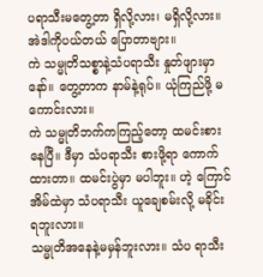ပရာသီးမတွေ့တာ ရှိလို့လား၊ မရှိလို့လား။ အဲဒါကိုပယ်တယ် ပြောတာဗျား။
ကဲ သမ္မုတိသစ္စာနဲ့သံပရာသီး နှုတ်ဖျားမှာနော်။ တွေ့တာက နာမ်နဲ့ရုပ်။ ယုံကြည်ဖို့ မကောင်းလား။
ကဲ သမ္မုတိဘက်ကကြည့်တော့ ထမင်းစား နေပြီ။ ဒီမှာ သံပရာသီး စားဖို့ရာ ကောက်ထားတာ။ ထမင်းပွဲမှာ မပါဘူး။ ဟဲ့ ကြောင်အိမ်ထဲမှာ သံပရာသီး ယူချေစမ်းလို့ မခိုင်းရဘူးလား။
သမ္မုတိအနေနဲ့မမှန်ဘူးလား။ သံပ ရာသီး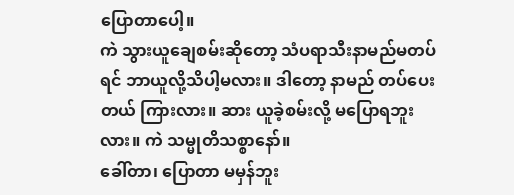ပြောတာပေါ့။
ကဲ သွားယူချေစမ်းဆိုတော့ သံပရာသီးနာမည်မတပ်ရင် ဘာယူလို့သိပါ့မလား။ ဒါတော့ နာမည် တပ်ပေးတယ် ကြားလား။ ဆား ယူခဲ့စမ်းလို့ မပြောရဘူးလား။ ကဲ သမ္မုတိသစ္စာနော်။
ခေါ်တာ၊ ပြောတာ မမှန်ဘူး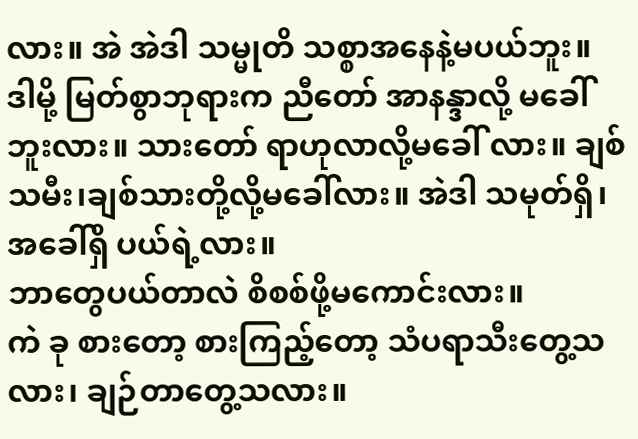လား။ အဲ အဲဒါ သမ္မုတိ သစ္စာအနေနဲ့မပယ်ဘူး။ ဒါမို့ မြတ်စွာဘုရားက ညီတော် အာနန္ဒာလို့ မခေါ်ဘူးလား။ သားတော် ရာဟုလာလို့မခေါ် လား။ ချစ်သမီး၊ချစ်သားတို့လို့မခေါ်လား။ အဲဒါ သမုတ်ရှိ၊ အခေါ်ရှိ ပယ်ရဲ့လား။
ဘာတွေပယ်တာလဲ စိစစ်ဖို့မကောင်းလား။
ကဲ ခု စားတော့ စားကြည့်တော့ သံပရာသီးတွေ့သလား၊ ချဉ်တာတွေ့သလား။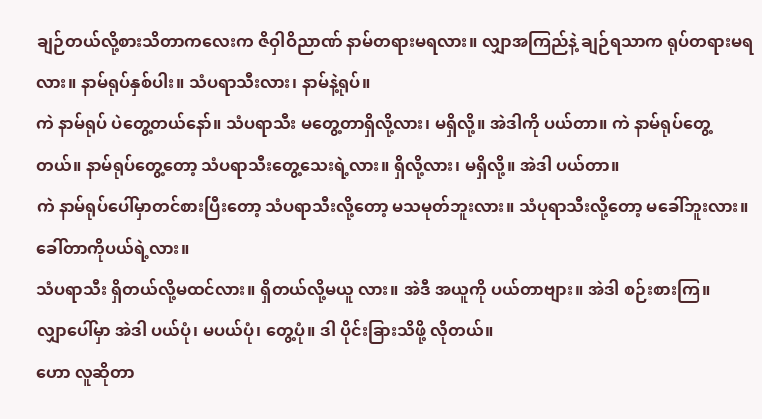ချဉ်တယ်လို့စားသိတာကလေးက ဇိဝှါဝိညာဏ် နာမ်တရားမရလား။ လျှာအကြည်နဲ့ ချဉ်ရသာက ရုပ်တရားမရလား။ နာမ်ရုပ်နှစ်ပါး။ သံပရာသီးလား၊ နာမ်နဲ့ရုပ်။
ကဲ နာမ်ရုပ် ပဲတွေ့တယ်နော်။ သံပရာသီး မတွေ့တာရှိလို့လား၊ မရှိလို့။ အဲဒါကို ပယ်တာ။ ကဲ နာမ်ရုပ်တွေ့တယ်။ နာမ်ရုပ်တွေ့တော့ သံပရာသီးတွေ့သေးရဲ့လား။ ရှိလို့လား၊ မရှိလို့။ အဲဒါ ပယ်တာ။
ကဲ နာမ်ရုပ်ပေါ်မှာတင်စားပြီးတော့ သံပရာသီးလို့တော့ မသမုတ်ဘူးလား။ သံပုရာသီးလို့တော့ မခေါ်ဘူးလား။ ခေါ်တာကိုပယ်ရဲ့လား။
သံပရာသီး ရှိတယ်လို့မထင်လား။ ရှိတယ်လို့မယူ လား။ အဲဒီ အယူကို ပယ်တာဗျား။ အဲဒါ စဉ်းစားကြ။
လျှာပေါ်မှာ အဲဒါ ပယ်ပုံ၊ မပယ်ပုံ၊ တွေ့ပုံ။ ဒါ ပိုင်းခြားသိဖို့ လိုတယ်။
ဟော လူဆိုတာ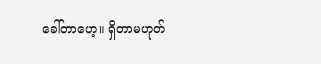ခေါ်တာဟေ့။ ရှိတာမဟုတ်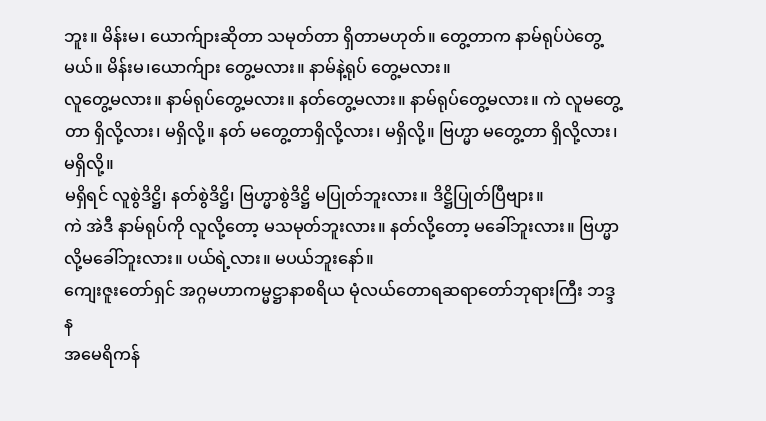ဘူး။ မိန်းမ၊ ယောက်ျားဆိုတာ သမုတ်တာ ရှိတာမဟုတ်။ တွေ့တာက နာမ်ရုပ်ပဲတွေ့မယ်။ မိန်းမ၊ယောက်ျား တွေ့မလား။ နာမ်နဲ့ရုပ် တွေ့မလား။
လူတွေ့မလား။ နာမ်ရုပ်တွေ့မလား။ နတ်တွေ့မလား။ နာမ်ရုပ်တွေ့မလား။ ကဲ လူမတွေ့တာ ရှိလို့လား၊ မရှိလို့။ နတ် မတွေ့တာရှိလို့လား၊ မရှိလို့။ ဗြဟ္မာ မတွေ့တာ ရှိလို့လား၊ မရှိလို့။
မရှိရင် လူစွဲဒိဋ္ဌိ၊ နတ်စွဲဒိဋ္ဌိ၊ ဗြဟ္မာစွဲဒိဋ္ဌိ မပြုတ်ဘူးလား။ ဒိဋ္ဌိပြုတ်ပြီဗျား။
ကဲ အဲဒီ နာမ်ရုပ်ကို လူလို့တော့ မသမုတ်ဘူးလား။ နတ်လို့တော့ မခေါ်ဘူးလား။ ဗြဟ္မာလို့မခေါ်ဘူးလား။ ပယ်ရဲ့လား။ မပယ်ဘူးနော်။
ကျေးဇူးတော်ရှင် အဂ္ဂမဟာကမ္မဋ္ဌာနာစရိယ မုံလယ်တောရဆရာတော်ဘုရားကြီး ဘဒ္ဒန
အမေရိကန်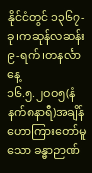နိုင်ငံတွင် ၁၃၆၇-ခု၊ကဆုန်လဆန်း ၉-ရက်၊တနင်္လာနေ့
၁၆.၅.၂ဝဝ၅(နံနက်၈နာရီ)အချိန် ဟောကြားတော်မူသော ခန္ဓာဉာဏ်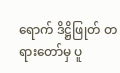ရောက် ဒိဋ္ဌိဖြုတ် တရားတော်မှ ပူ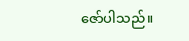ဇော်ပါသည်။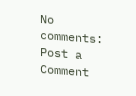No comments:
Post a Comment